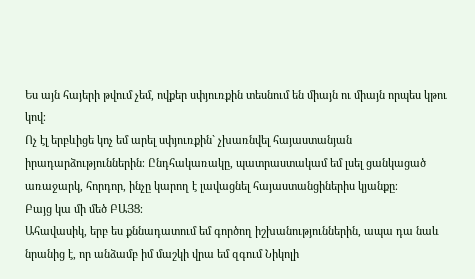Ես այն հայերի թվում չեմ, ովքեր սփյուռքին տեսնում են միայն ու միայն որպես կթու կով։
Ոչ էլ երբևիցե կոչ եմ արել սփյուռքին` չխառնվել հայաստանյան իրադարձություններին։ Ընդհակառակը, պատրաստակամ եմ լսել ցանկացած առաջարկ, հորդոր, ինչը կարող է լավացնել հայաստանցիներիս կյանքը։
Բայց կա մի մեծ ԲԱՅՑ։
Ահավասիկ, երբ ես քննադատում եմ գործող իշխանություններին, ապա դա նաև նրանից է, որ անձամբ իմ մաշկի վրա եմ զգում Նիկոլի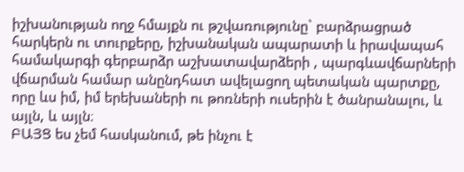իշխանության ողջ հմայքն ու թշվառությունը` բարձրացրած հարկերն ու տուրքերը, իշխանական ապարատի և իրավապահ համակարգի գերբարձր աշխատավարձերի , պարգևավճարների վճարման համար անընդհատ ավելացող պետական պարտքը, որը ևս իմ, իմ երեխաների ու թոռների ուսերին է ծանրանալու, և այլն, և այլն։
ԲԱՅՑ ես չեմ հասկանում, թե ինչու է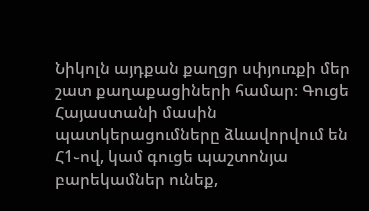Նիկոլն այդքան քաղցր սփյուռքի մեր շատ քաղաքացիների համար։ Գուցե Հայաստանի մասին պատկերացումները ձևավորվում են Հ1֊ով, կամ գուցե պաշտոնյա բարեկամներ ունեք,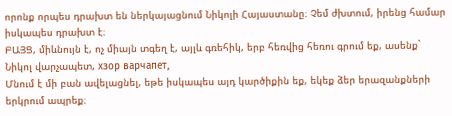որոնք որպես դրախտ են ներկայացնում Նիկոլի Հայաստանը։ Չեմ ժխտում, իրենց համար իսկապես դրախտ է։
ԲԱՅՑ, միևնույն է, ոչ միայն տգեղ է, այլև գռեհիկ, երբ հեռվից հեռու գրում եք, ասենք` Նիկոլ վարչապետ, хзор варчапет,
Մնում է մի բան ավելացնել, եթե իսկապես այդ կարծիքին եք, եկեք ձեր երազանքների երկրում ապրեք։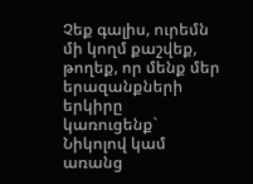Չեք գալիս, ուրեմն մի կողմ քաշվեք, թողեք, որ մենք մեր երազանքների երկիրը կառուցենք` Նիկոլով կամ առանց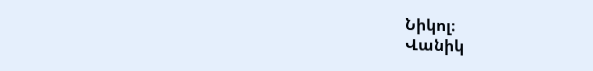Նիկոլ։
Վանիկ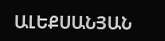ԱԼԵՔՍԱՆՅԱՆ